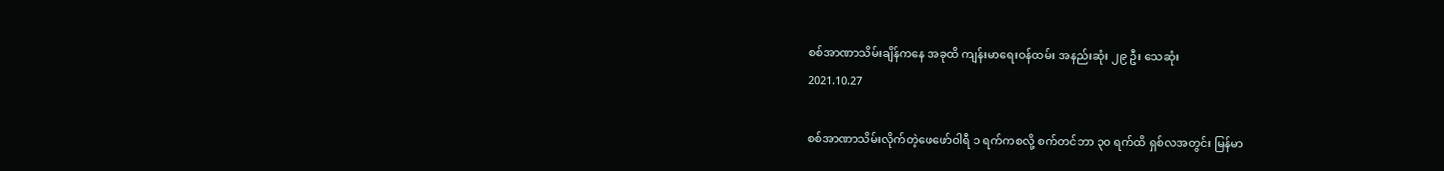စစ်အာဏာသိမ်းချိန်ကနေ အခုထိ ကျန်းမာရေးဝန်ထမ်း အနည်းဆုံး ၂၉ ဦး သေဆုံး
2021.10.27

စစ်အာဏာသိမ်းလိုက်တဲ့ဖေဖော်ဝါရီ ၁ ရက်ကစလို့ စက်တင်ဘာ ၃၀ ရက်ထိ ရှစ်လအတွင်း မြန်မာ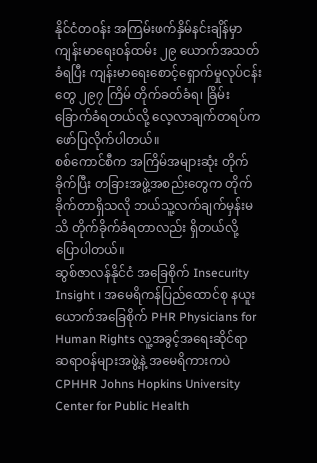နိုင်ငံတဝန်း အကြမ်းဖက်နှိမ်နင်းချိန်မှာ ကျန်းမာရေးဝန်ထမ်း ၂၉ ယောက်အသတ်ခံရပြီး ကျန်းမာရေးစောင့်ရှောက်မှုလုပ်ငန်းတွေ ၂၉၇ ကြိမ် တိုက်ခတ်ခံရ၊ ခြိမ်းခြောက်ခံရတယ်လို့ လေ့လာချက်တရပ်က ဖော်ပြလိုက်ပါတယ်။
စစ်ကောင်စီက အကြိမ်အများဆုံး တိုက်ခိုက်ပြီး တခြားအဖွဲ့အစည်းတွေက တိုက်ခိုက်တာရှိသလို ဘယ်သူ့လက်ချက်မှန်းမသိ တိုက်ခိုက်ခံရတာလည်း ရှိတယ်လို့ ပြောပါတယ်။
ဆွစ်ဇာလန်နိုင်ငံ အခြေစိုက် Insecurity Insight ၊ အမေရိကန်ပြည်ထောင်စု နယူးယောက်အခြေစိုက် PHR Physicians for Human Rights လူ့အခွင့်အရေးဆိုင်ရာ ဆရာဝန်များအဖွဲ့နဲ့ အမေရိကားကပဲ CPHHR Johns Hopkins University Center for Public Health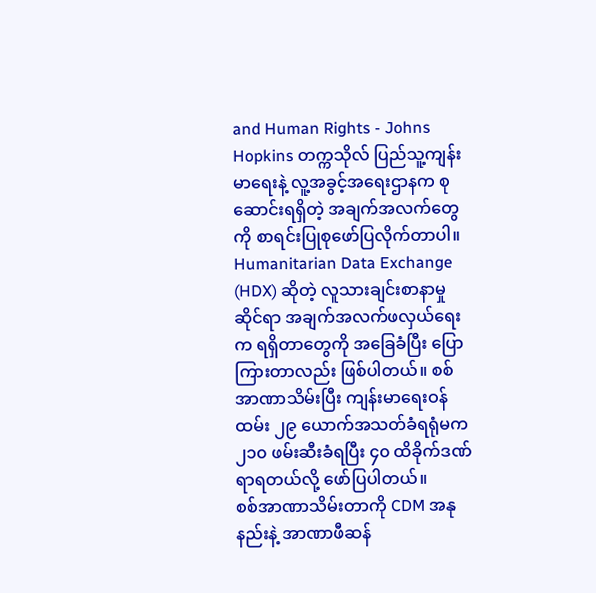and Human Rights - Johns Hopkins တက္ကသိုလ် ပြည်သူ့ကျန်းမာရေးနဲ့ လူ့အခွင့်အရေးဌာနက စုဆောင်းရရှိတဲ့ အချက်အလက်တွေကို စာရင်းပြုစုဖော်ပြလိုက်တာပါ။ Humanitarian Data Exchange (HDX) ဆိုတဲ့ လူသားချင်းစာနာမှုဆိုင်ရာ အချက်အလက်ဖလှယ်ရေးက ရရှိတာတွေကို အခြေခံပြီး ပြောကြားတာလည်း ဖြစ်ပါတယ်။ စစ်အာဏာသိမ်းပြီး ကျန်းမာရေးဝန်ထမ်း ၂၉ ယောက်အသတ်ခံရရုံမက ၂၁၀ ဖမ်းဆီးခံရပြီး ၄၀ ထိခိုက်ဒဏ်ရာရတယ်လို့ ဖော်ပြပါတယ်။
စစ်အာဏာသိမ်းတာကို CDM အနုနည်းနဲ့ အာဏာဖီဆန်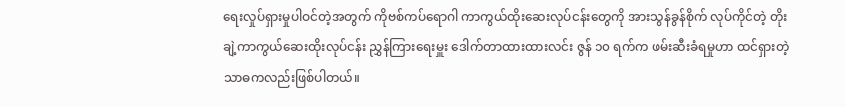ရေးလှုပ်ရှားမှုပါဝင်တဲ့အတွက် ကိုဗစ်ကပ်ရောဂါ ကာကွယ်ထိုးဆေးလုပ်ငန်းတွေကို အားသွန်ခွန်စိုက် လုပ်ကိုင်တဲ့ တိုးချဲ့ကာကွယ်ဆေးထိုးလုပ်ငန်း ညွှန်ကြားရေးမှူး ဒေါက်တာထားထားလင်း ဇွန် ၁၀ ရက်က ဖမ်းဆီးခံရမှုဟာ ထင်ရှားတဲ့ သာဓကလည်းဖြစ်ပါတယ်။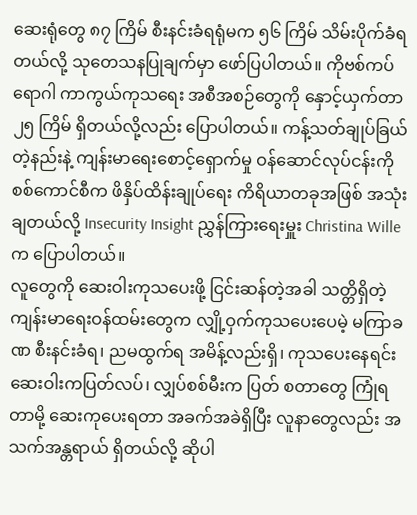ဆေးရုံတွေ ၈၇ ကြိမ် စီးနင်းခံရရုံမက ၅၆ ကြိမ် သိမ်းပိုက်ခံရတယ်လို့ သုတေသနပြုချက်မှာ ဖော်ပြပါတယ်။ ကိုဗစ်ကပ်ရောဂါ ကာကွယ်ကုသရေး အစီအစဉ်တွေကို နှောင့်ယှက်တာ ၂၅ ကြိမ် ရှိတယ်လို့လည်း ပြောပါတယ်။ ကန့်သတ်ချုပ်ခြယ်တဲ့နည်းနဲ့ ကျန်းမာရေးစောင့်ရှောက်မှု ဝန်ဆောင်လုပ်ငန်းကို စစ်ကောင်စီက ဖိနှိပ်ထိန်းချုပ်ရေး ကိရိယာတခုအဖြစ် အသုံးချတယ်လို့ Insecurity Insight ညွှန်ကြားရေးမှူး Christina Wille က ပြောပါတယ်။
လူတွေကို ဆေးဝါးကုသပေးဖို့ ငြင်းဆန်တဲ့အခါ သတ္တိရှိတဲ့ ကျန်းမာရေးဝန်ထမ်းတွေက လျှို့ဝှက်ကုသပေးပေမဲ့ မကြာခဏ စီးနင်းခံရ၊ ညမထွက်ရ အမိန့်လည်းရှိ၊ ကုသပေးနေရင်း ဆေးဝါးကပြတ်လပ်၊ လျှပ်စစ်မီးက ပြတ် စတာတွေ ကြုံရတာမို့ ဆေးကုပေးရတာ အခက်အခဲရှိပြီး လူနာတွေလည်း အသက်အန္တရာယ် ရှိတယ်လို့ ဆိုပါ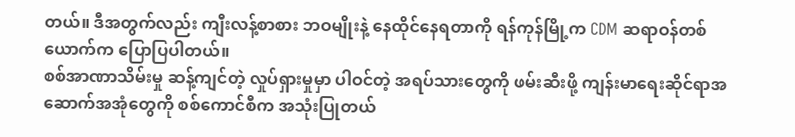တယ်။ ဒီအတွက်လည်း ကျီးလန့်စာစား ဘဝမျိုးနဲ့ နေထိုင်နေရတာကို ရန်ကုန်မြို့က CDM ဆရာဝန်တစ်ယောက်က ပြောပြပါတယ်။
စစ်အာဏာသိမ်းမှု ဆန့်ကျင်တဲ့ လှုပ်ရှားမှုမှာ ပါဝင်တဲ့ အရပ်သားတွေကို ဖမ်းဆီးဖို့ ကျန်းမာရေးဆိုင်ရာအဆောက်အအုံတွေကို စစ်ကောင်စီက အသုံးပြုတယ်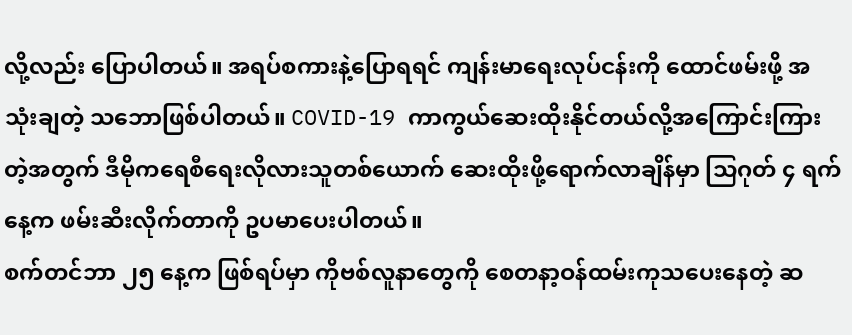လို့လည်း ပြောပါတယ်။ အရပ်စကားနဲ့ပြောရရင် ကျန်းမာရေးလုပ်ငန်းကို ထောင်ဖမ်းဖို့ အသုံးချတဲ့ သဘောဖြစ်ပါတယ်။ COVID-19 ကာကွယ်ဆေးထိုးနိုင်တယ်လို့အကြောင်းကြားတဲ့အတွက် ဒီမိုကရေစီရေးလိုလားသူတစ်ယောက် ဆေးထိုးဖို့ရောက်လာချိန်မှာ သြဂုတ် ၄ ရက်နေ့က ဖမ်းဆီးလိုက်တာကို ဥပမာပေးပါတယ်။
စက်တင်ဘာ ၂၅ နေ့က ဖြစ်ရပ်မှာ ကိုဗစ်လူနာတွေကို စေတနာ့ဝန်ထမ်းကုသပေးနေတဲ့ ဆ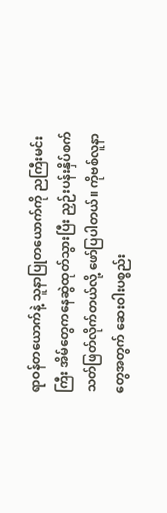ရာဝန်တယောက်နဲ့ သူနာပြုတယောက်ကို ညကြီးမင်းကြီး အိမ်တွေကနေဆွဲထုတ်သွားပြီး ညှဉ်းပန်းနှိပ်စက်သတ်ဖြတ်လိုက်တယ်လို့ ဖော်ပြပါတယ်။ ကိုဗစ်လူနာတွေအတွက် ဆေးဝါးပစ္စည်း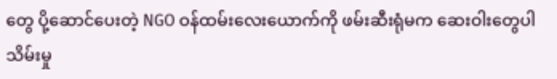တွေ ပို့ဆောင်ပေးတဲ့ NGO ဝန်ထမ်းလေးယောက်ကို ဖမ်းဆီးရုံမက ဆေးဝါးတွေပါ သိမ်းမှု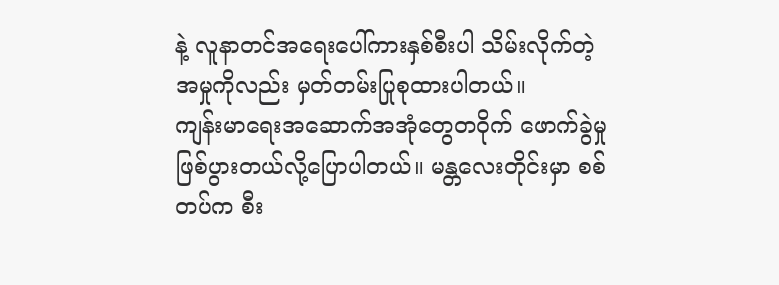နဲ့ လူနာတင်အရေးပေါ်ကားနှစ်စီးပါ သိမ်းလိုက်တဲ့အမှုကိုလည်း မှတ်တမ်းပြုစုထားပါတယ်။
ကျန်းမာရေးအဆောက်အအုံတွေတဝိုက် ဖောက်ခွဲမှု ဖြစ်ပွားတယ်လို့ပြောပါတယ်။ မန္တလေးတိုင်းမှာ စစ်တပ်က စီး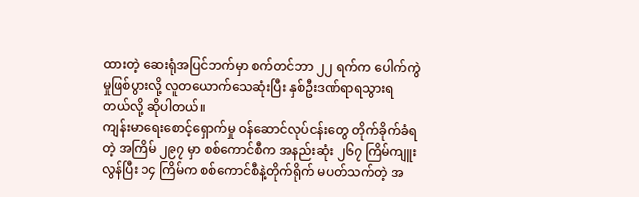ထားတဲ့ ဆေးရုံအပြင်ဘက်မှာ စက်တင်ဘာ ၂၂ ရက်က ပေါက်ကွဲမှုဖြစ်ပွားလို့ လူတယောက်သေဆုံးပြီး နှစ်ဦးဒဏ်ရာရသွားရတယ်လို့ ဆိုပါတယ်။
ကျန်းမာရေးစောင့်ရှောက်မှု ဝန်ဆောင်လုပ်ငန်းတွေ တိုက်ခိုက်ခံရတဲ့ အကြိမ် ၂၉၇ မှာ စစ်ကောင်စီက အနည်းဆုံး ၂၆၇ ကြိမ်ကျူးလွန်ပြီး ၁၄ ကြိမ်က စစ်ကောင်စီနဲ့တိုက်ရိုက် မပတ်သက်တဲ့ အ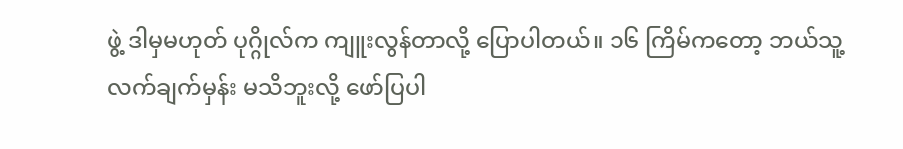ဖွဲ့ ဒါမှမဟုတ် ပုဂ္ဂိုလ်က ကျူးလွန်တာလို့ ပြောပါတယ်။ ၁၆ ကြိမ်ကတော့ ဘယ်သူ့လက်ချက်မှန်း မသိဘူးလို့ ဖော်ပြပါ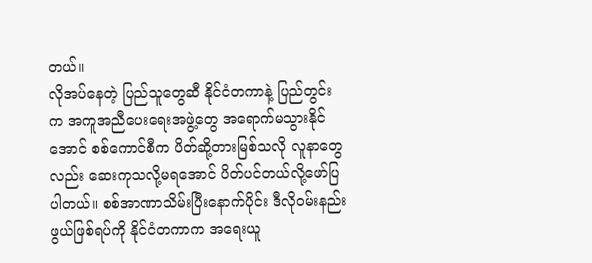တယ်။
လိုအပ်နေတဲ့ ပြည်သူတွေဆီ နိုင်ငံတကာနဲ့ ပြည်တွင်းက အကူအညီပေးရေးအဖွဲ့တွေ အရောက်မသွားနိုင်အောင် စစ်ကောင်စီက ပိတ်ဆို့တားမြစ်သလို လူနာတွေလည်း ဆေးကုသလို့မရအောင် ပိတ်ပင်တယ်လို့ဖော်ပြပါတယ်။ စစ်အာဏာသိမ်းပြီးနောက်ပိုင်း ဒီလိုဝမ်းနည်းဖွယ်ဖြစ်ရပ်ကို နိုင်ငံတကာက အရေးယူ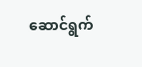ဆောင်ရွက်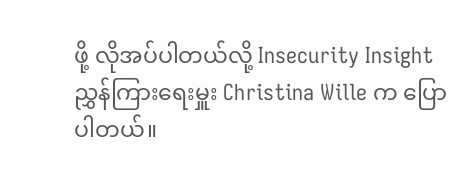ဖို့ လိုအပ်ပါတယ်လို့ Insecurity Insight ညွှန်ကြားရေးမှူး Christina Wille က ပြောပါတယ်။